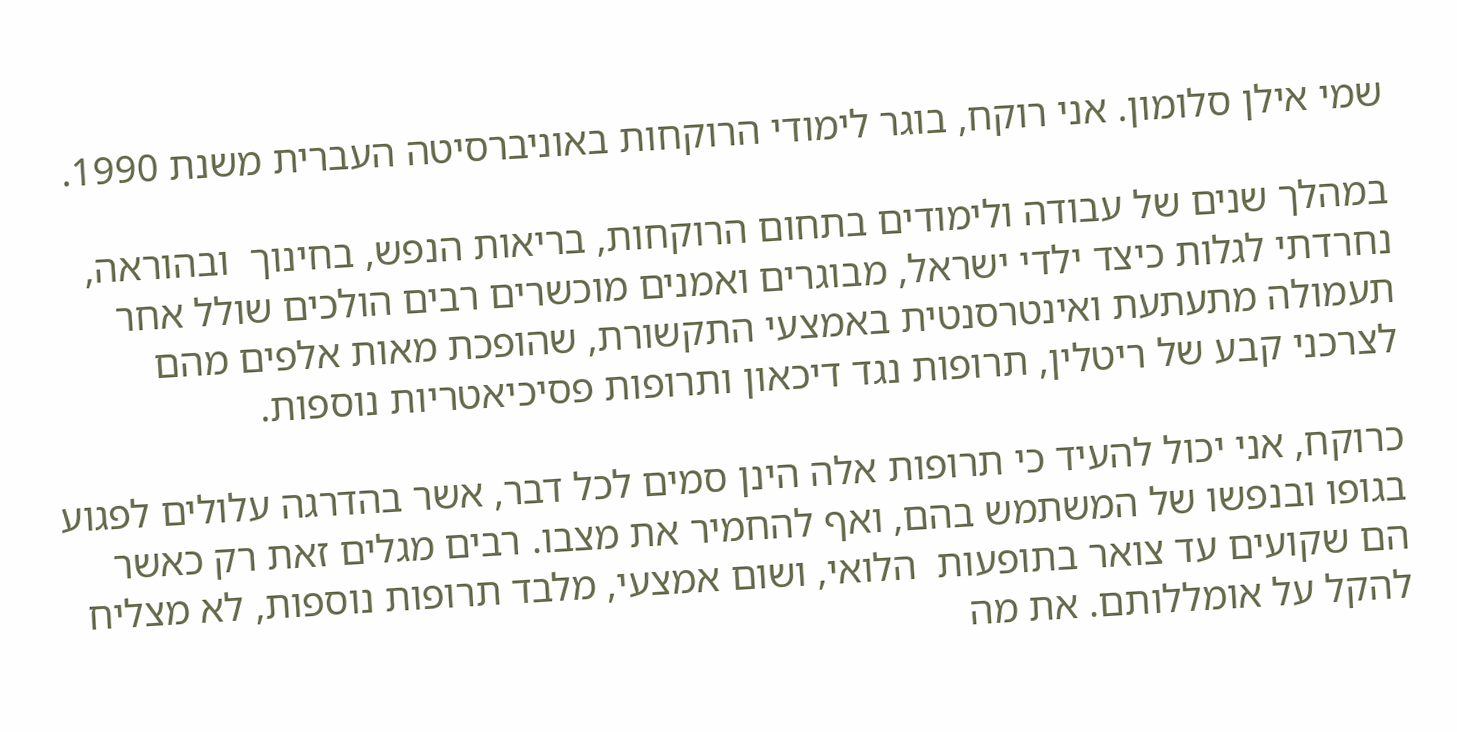שמי אילן סלומון. אני רוקח, בוגר לימודי הרוקחות באוניברסיטה העברית משנת 1990.

במהלך שנים של עבודה ולימודים בתחום הרוקחות, בריאות הנפש, בחינוך  ובהוראה,  נחרדתי לגלות כיצד ילדי ישראל, מבוגרים ואמנים מוכשרים רבים הולכים שולל אחר תעמולה מתעתעת ואינטרסנטית באמצעי התקשורת, שהופכת מאות אלפים מהם לצרכני קבע של ריטלין, תרופות נגד דיכאון ותרופות פסיכיאטריות נוספות.

כרוקח, אני יכול להעיד כי תרופות אלה הינן סמים לכל דבר, אשר בהדרגה עלולים לפגוע בגופו ובנפשו של המשתמש בהם, ואף להחמיר את מצבו. רבים מגלים זאת רק כאשר הם שקועים עד צואר בתופעות  הלואי, ושום אמצעי, מלבד תרופות נוספות, לא מצליח להקל על אומללותם. את מה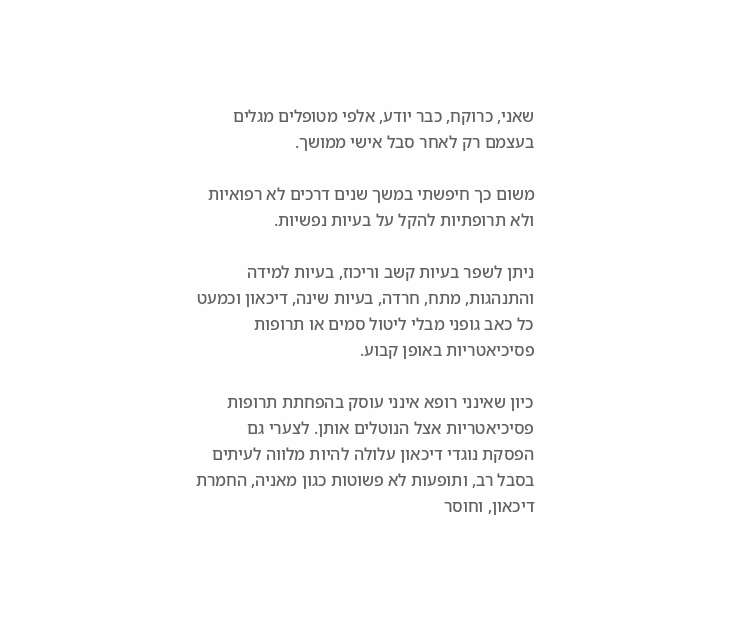שאני, כרוקח, כבר יודע, אלפי מטופלים מגלים בעצמם רק לאחר סבל אישי ממושך.

משום כך חיפשתי במשך שנים דרכים לא רפואיות ולא תרופתיות להקל על בעיות נפשיות.

ניתן לשפר בעיות קשב וריכוז, בעיות למידה והתנהגות, מתח, חרדה, בעיות שינה, דיכאון וכמעט כל כאב גופני מבלי ליטול סמים או תרופות פסיכיאטריות באופן קבוע.

כיון שאינני רופא אינני עוסק בהפחתת תרופות פסיכיאטריות אצל הנוטלים אותן. לצערי גם הפסקת נוגדי דיכאון עלולה להיות מלווה לעיתים בסבל רב, ותופעות לא פשוטות כגון מאניה, החמרת דיכאון, וחוסר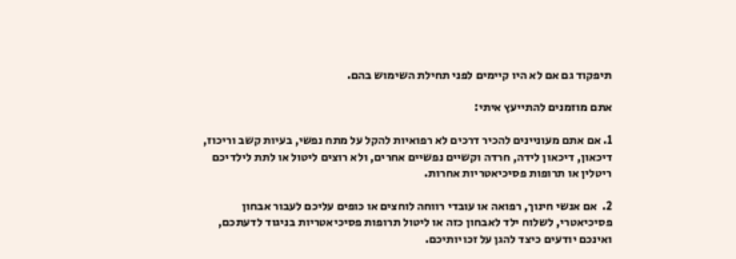תיפקוד גם אם לא היו קיימים לפני תחילת השימוש בהם.

אתם מוזמנים להתייעץ איתי:

1. אם אתם מעוניינים להכיר דרכים לא רפואיות להקל על מתח נפשי, בעיות קשב וריכוז, דיכאון, דיכאון לידה, חרדה וקשיים נפשיים אחרים, ולא רוצים ליטול או לתת לילדיכם ריטלין או תרופות פסיכיאטריות אחרות.

2.  אם אנשי חינוך, רפואה או עובדי רווחה לוחצים או כופים עליכם לעבור אבחון פסיכיאטרי, לשלוח ילד לאבחון כזה או ליטול תרופות פסיכיאטריות בניגוד לדעתכם, ואינכם יודעים כיצד להגן על זכויותיכם.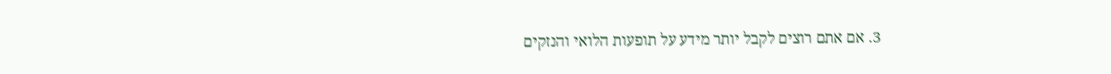3. אם אתם רוצים לקבל יותר מידע על תופעות הלואי והנזקים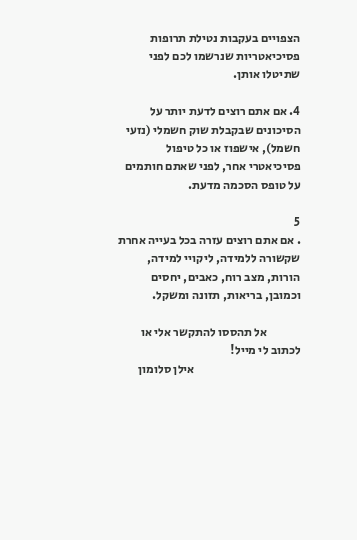הצפויים בעקבות נטילת תרופות פסיכיאטריות שנרשמו לכם לפני שתיטלו אותן.

4. אם אתם רוצים לדעת יותר על הסיכונים שבקבלת שוק חשמלי (נזעי חשמל), אישפוז או כל טיפול פסיכיאטרי אחר, לפני שאתם חותמים על טופס הסכמה מדעת.

5
. אם אתם רוצים עזרה בכל בעייה אחרת שקשורה ללמידה, ליקויי למידה, הורות, מצב רוח, כאבים, יחסים וכמובן, בריאות, תזונה ומשקל.

              אל תהססו להתקשר אלי או לכתוב לי מייל!
                                            אילן סלומון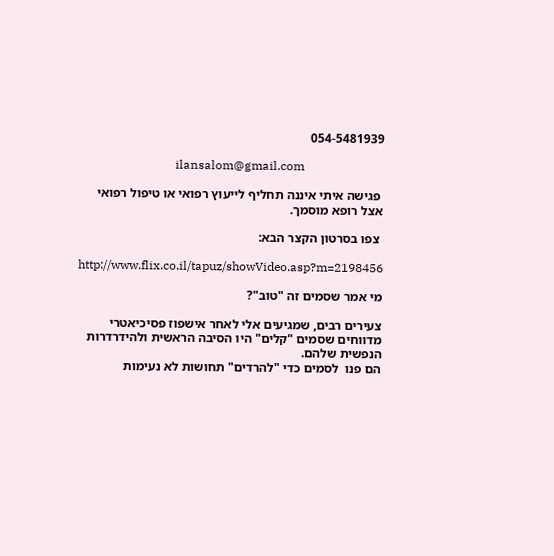054-5481939

                                ilansalom@gmail.com

 פגישה איתי איננה תחליף לייעוץ רפואי או טיפול רפואי אצל רופא מוסמך.

 צפו בסרטון הקצר הבא:

http://www.flix.co.il/tapuz/showVideo.asp?m=2198456

מי אמר שסמים זה "טוב"?

צעירים רבים, שמגיעים אלי לאחר אישפוז פסיכיאטרי מדווחים שסמים "קלים" היו הסיבה הראשית ולהידרדרות הנפשית שלהם.
הם פנו  לסמים כדי "להרדים" תחושות לא נעימות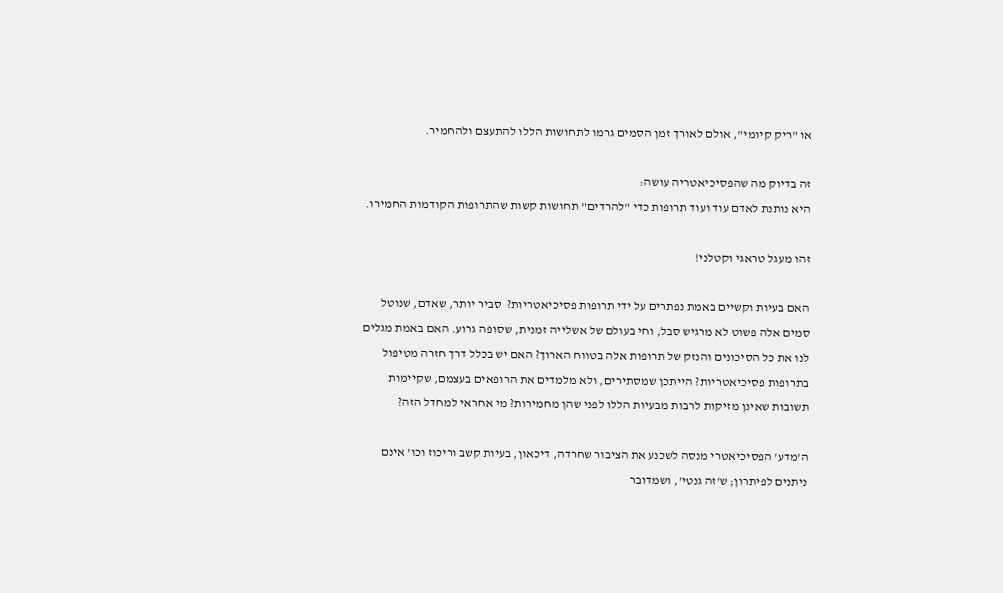או "ריק קיומי", אולם לאורך זמן הסמים גרמו לתחושות הללו להתעצם ולהחמיר.

זה בדיוק מה שהפסיכיאטריה עושה:
היא נותנת לאדם עוד ועוד תרופות כדי "להרדים" תחושות קשות שהתרופות הקודמות החמירו.

זהו מעגל טראגי וקטלני!

האם בעיות וקשיים באמת נפתרים על ידי תרופות פסיכיאטריות?  סביר יותר, שאדם, שנוטל סמים אלה פשוט לא מרגיש סבל, וחי בעולם של אשלייה זמנית, שסופה גרוע. האם באמת מגלים לנו את כל הסיכונים והנזק של תרופות אלה בטווח הארוך? האם יש בכלל דרך חזרה מטיפול בתרופות פסיכיאטריות? הייתכן שמסתירים, ולא מלמדים את הרופאים בעצמם, שקיימות תשובות שאינן מזיקות לרבות מבעיות הללו לפני שהן מחמירות? מי אחראי למחדל הזה?

ה'מדע' הפסיכיאטרי מנסה לשכנע את הציבור שחרדה, דיכאון, בעיות קשב וריכוז וכו' אינם ניתנים לפיתרון; ש'זה גנטי', ושמדובר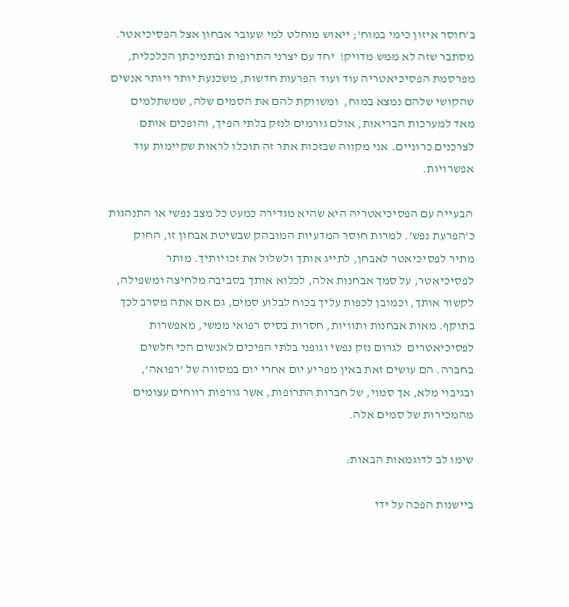ב'חוסר איזון כימי במוח'; ייאוש מוחלט למי שעובר אבחון אצל הפסיכיאטר. מסתבר שזה לא ממש מדויק!  יחד עם יצרני התרופות ובתמיכתן הכלכלית, מפרסמת הפסיכיאטריה עוד ועוד הפרעות חדשות, משכנעת יותר ויותר אנשים שהקושי שלהם נמצא במוח,  ומשווקת להם את הסמים שלה, שמשתלמים מאד למערכות הבריאות, אולם גורמים לנזק בלתי הפיך, והופכים אותם לצרכנים כרוניים. אני מקווה שבזכות אתר זה תוכלו לראות שקיימות עוד אפשרויות.

 הבעייה עם הפסיכיאטריה היא שהיא מגדירה כמעט כל מצב נפשי או התנהגות  כ'הפרעת נפש'. למרות חוסר המדעיות המובהק שבשיטת אבחון זו, החוק מתיר לפסיכיאטר לאבחן, לתייג אותך ולשלול את זכויותיך. מותר לפסיכיאטר, על סמך אבחנות אלה, לכלוא אותך בסביבה מלחיצה ומשפילה, לקשור אותך, וכמובן לכפות עליך בכוח לבלוע סמים, גם אם אתה מסרב לכך בתוקף. מאות אבחנות ותוויות, חסרות בסיס רפואי ממשי, מאפשרות  לפסיכיאטרים  לגרום נזק נפשי וגופני בלתי הפיכים לאנשים הכי חלשים בחברה. הם עושים זאת באין מפריע יום אחרי יום במסווה של 'רפואה', ובגיבוי מלא, אך סמוי, של חברות התרופות, אשר גורפות רווחים עצומים מהמכירות של סמים אלה.

שימו לב לדוגמאות הבאות:

ביישנות הפכה על ידי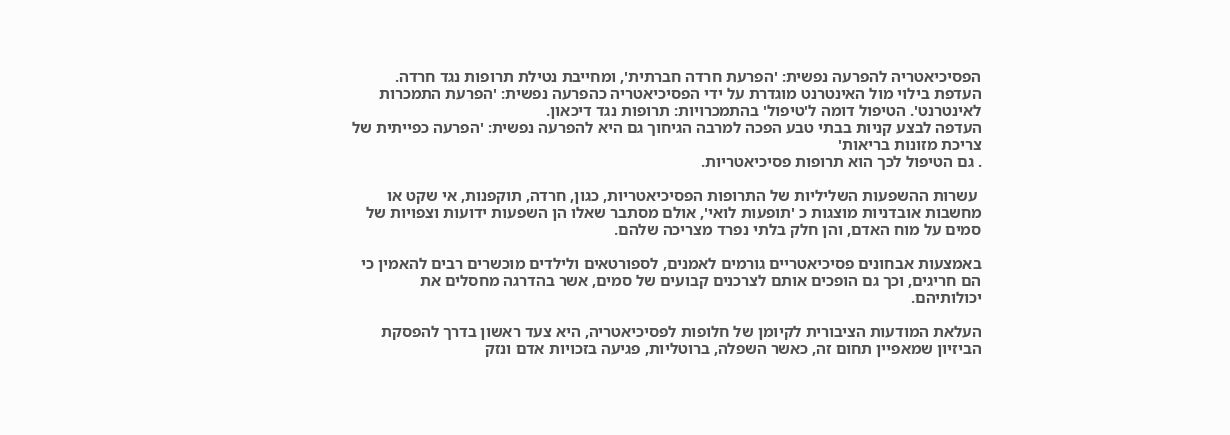הפסיכיאטריה להפרעה נפשית: 'הפרעת חרדה חברתית', ומחייבת נטילת תרופות נגד חרדה.
העדפת בילוי מול האינטרנט מוגדרת על ידי הפסיכיאטריה כהפרעה נפשית: 'הפרעת התמכרות לאינטרנט'. הטיפול דומה ל'טיפול' בהתמכרויות: תרופות נגד דיכאון.
העדפה לבצע קניות בבתי טבע הפכה למרבה הגיחוך גם היא להפרעה נפשית: 'הפרעה כפייתית של צריכת מזונות בריאות'
. גם הטיפול לכך הוא תרופות פסיכיאטריות.

 עשרות ההשפעות השליליות של התרופות הפסיכיאטריות, כגון, חרדה, תוקפנות, אי שקט או מחשבות אובדניות מוצגות כ 'תופעות לואי', אולם מסתבר שאלו הן השפעות ידועות וצפויות של סמים על מוח האדם, והן חלק בלתי נפרד מצריכה שלהם.

באמצעות אבחונים פסיכיאטריים גורמים לאמנים, לספורטאים ולילדים מוכשרים רבים להאמין כי הם חריגים, וכך גם הופכים אותם לצרכנים קבועים של סמים, אשר בהדרגה מחסלים את יכולותיהם.

העלאת המודעות הציבורית לקיומן של חלופות לפסיכיאטריה, היא צעד ראשון בדרך להפסקת הביזיון שמאפיין תחום זה, כאשר השפלה, ברוטליות, פגיעה בזכויות אדם ונזק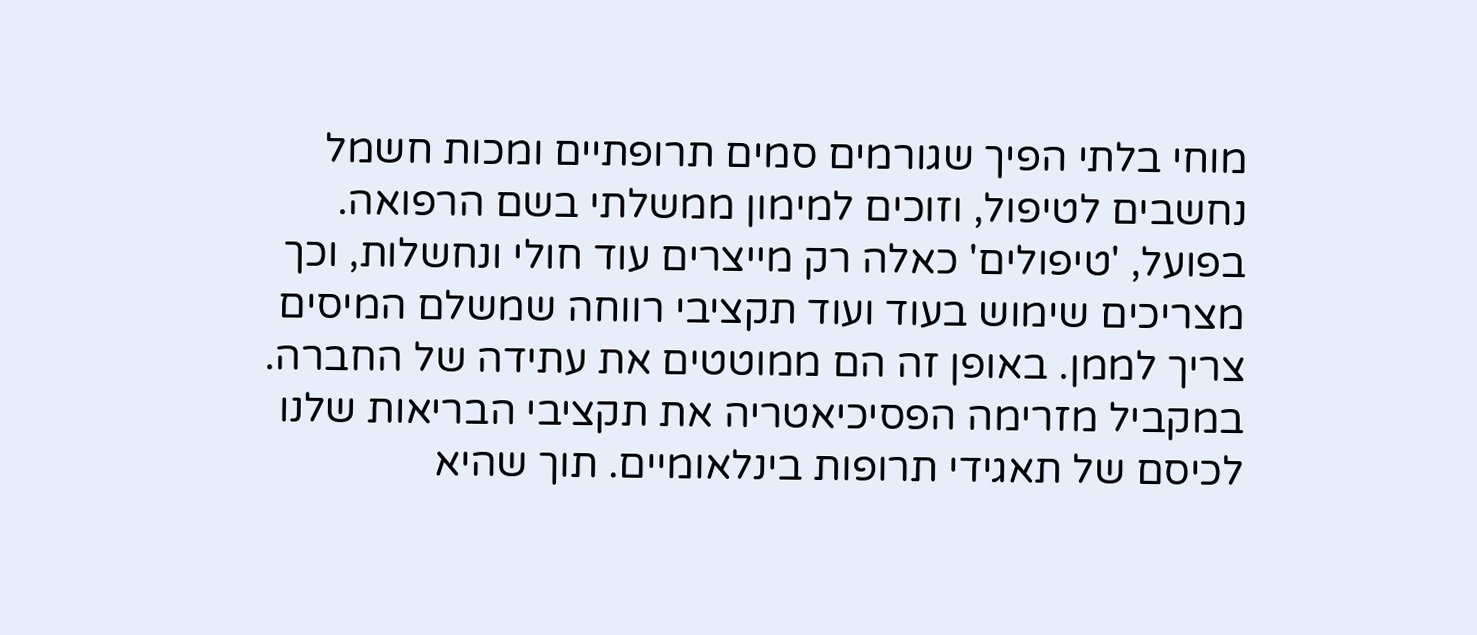מוחי בלתי הפיך שגורמים סמים תרופתיים ומכות חשמל נחשבים לטיפול, וזוכים למימון ממשלתי בשם הרפואה.  בפועל, 'טיפולים' כאלה רק מייצרים עוד חולי ונחשלות, וכך מצריכים שימוש בעוד ועוד תקציבי רווחה שמשלם המיסים צריך לממן. באופן זה הם ממוטטים את עתידה של החברה. במקביל מזרימה הפסיכיאטריה את תקציבי הבריאות שלנו לכיסם של תאגידי תרופות בינלאומיים. תוך שהיא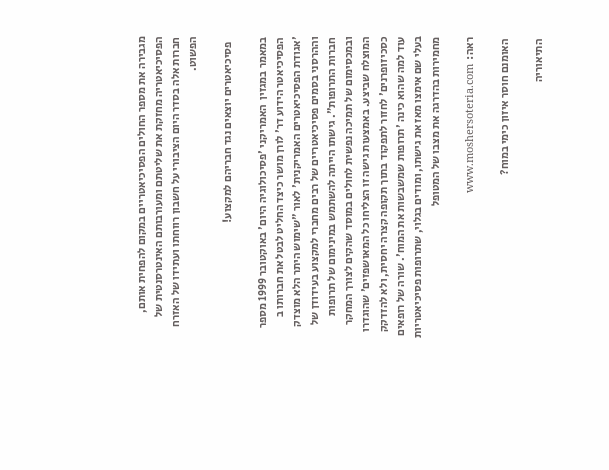מגבירה את מספר החולים הפסיכיאטריים במקום להפחית אותם, הפסיכיאטריה מחזקת את שליטתם ומעורבותם האינטרסנטית של חברות אלה בסדר היום הציבורי על חשבון רווחתו ועתידו של האזרח הפשוט.

  פסיכיאטרים יוצאים נגד חבריהם למקצוע!

במאמר במגזין  האמריקני 'פסיכולוגיה היום' באוקטובר 1999 מספר הפסיכיאטר הידוע דר' לורן מושר כיצד החליט לבטל את חברותו ב 'אגודת הפסיכיאטרים האמריקנית' לאור "שימוש היתר הלא מוצדק וההרסני בסמים פסיכיאטריים של רבים מחברי למקצוע בעידודן של חברות התרופות". גישתו הייתה להשתמש במינימום של תרופות ובמכסימום של תמיכה נפשית לחולים במוסד שהקים לצורך המחקר המוצלח שביצע. באמצעות גישה זו הצליחו כל המאושפזים' שהוגדרו כסכיזופרנים' לחזור לתפקוד בתוך תקופה קצרה יחסית, ולא להזדקק עוד למה שהוא כינה 'תרופות שמשבשות את המוח'. שורה של רופאים בעלי שם אימצו מאז את גישתו, ומודים בגלוי, שתרופות פסיכיאטריות מחמירות בהדרגה את מצבו של המטופל

ראה:  www.moshersoteria.com

 האומנם חוסר איזון כימי במוח?

 התיאוריה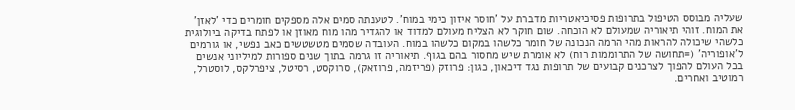שעליה מבוסס הטיפול בתרופות פסיכיאטריות מדברת על 'חוסר איזון כימי במוח'. לטענתה סמים אלה מספקים חומרים כדי 'לאזן' את המוח. זוהי תיאוריה שמעולם לא הוכחה. שום חוקר לא הצליח מעולם למדוד או להגדיר מהו מוח מאוזן או לפתח בדיקה ביולוגית כלשהי שיכולה להראות מהי הרמה הנכונה של חומר כלשהו במקום כלשהו במוח. העובדה שסמים מטשטשים כאב נפשי, או גורמים ל'אופוריה' (=תחושה של התרוממות רוח) לא אומרת שיש מחסור בהם בגוף. תיאוריה זו גרמה בתוך שנים ספורות למיליוני אנשים בכל העולם להפוך לצרכנים קבועים של תרופות נגד דיכאון, כגון: פרוזק (פריזמה, פרוזאק), סרוקסט, רסיטל, ציפרלקס, לוסטרל, רמוטיב ואחרים.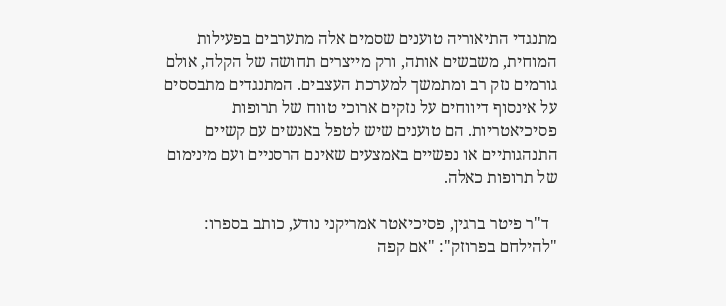מתנגדי התיאוריה טוענים שסמים אלה מתערבים בפעילות המוחית, משבשים אותה, ורק מייצרים תחושה של הקלה, אולם גורמים נזק רב ומתמשך למערכת העצבים. המתנגדים מתבססים על אינסוף דיווחים על נזקים ארוכי טווח של תרופות פסיכיאטריות. הם טוענים שיש לטפל באנשים עם קשיים התנהגותיים או נפשיים באמצעים שאינם הרסניים ועם מינימום של תרופות כאלה.

  ד"ר פיטר ברגין, פסיכיאטר אמריקני נודע, כותב בספרו: "להילחם בפרוזק": "אם קפה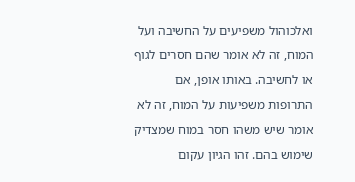ואלכוהול משפיעים על החשיבה ועל המוח, זה לא אומר שהם חסרים לגוף או לחשיבה. באותו אופן, אם התרופות משפיעות על המוח, זה לא אומר שיש משהו חסר במוח שמצדיק שימוש בהם. זהו הגיון עקום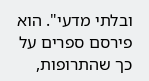ובלתי מדעי". הוא פירסם ספרים על כך שהתרופות,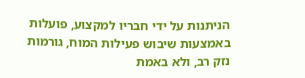הניתנות על ידי חבריו למקצוע, פועלות באמצעות שיבוש פעילות המוח, גורמות נזק רב, ולא באמת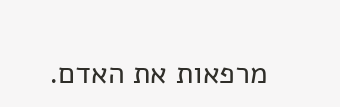מרפאות את האדם.